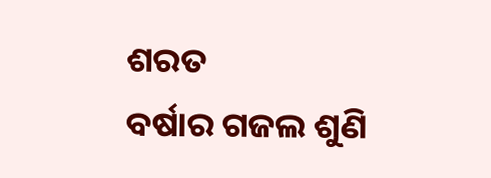ଶରତ
ବର୍ଷାର ଗଜଲ ଶୁଣି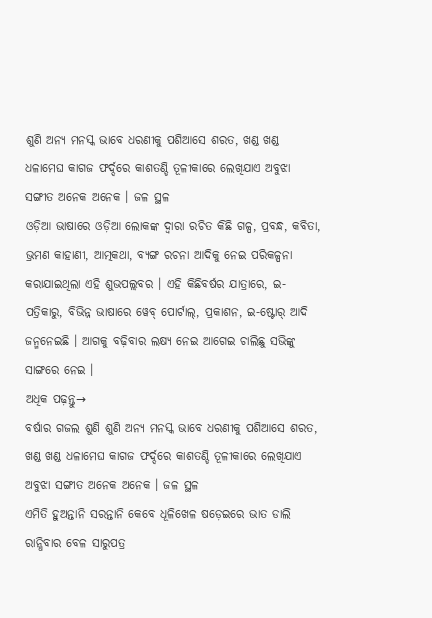ଶୁଣି ଅନ୍ୟ ମନସ୍କ ଭାବେ ଧରଣୀକୁ ପଶିଆସେ ଶରତ, ଖଣ୍ଡ ଖଣ୍ଡ ଧଳାମେଘ କାଗଜ ଫର୍ଦ୍ଦରେ କାଶତଣ୍ଡି ତୂଳୀକାରେ ଲେଖିଯାଏ ଅବୁଝା ସଙ୍ଗୀତ ଅନେକ ଅନେକ । ଜଳ ସ୍ଥଳ
ଓଡ଼ିଆ ଭାଷାରେ ଓଡ଼ିଆ ଲୋକଙ୍କ ଦ୍ୱାରା ରଚିତ କିଛି ଗଳ୍ପ, ପ୍ରବନ୍ଧ, କବିତା, ଭ୍ରମଣ କାହାଣୀ, ଆତ୍ମକଥା, ବ୍ୟଙ୍ଗ ରଚନା ଆଦିକୁ ନେଇ ପରିକଳ୍ପନା କରାଯାଇଥିଲା ଏହି ଶୁଭପଲ୍ଲବର । ଏହି କିଛିବର୍ଷର ଯାତ୍ରାରେ, ଇ-ପତ୍ରିକାରୁ, ବିଭିନ୍ନ ଭାଷାରେ ୱେବ୍ ପୋର୍ଟାଲ୍, ପ୍ରକାଶନ, ଇ-ଷ୍ଟୋର୍ ଆଦି ଜନ୍ମନେଇଛି । ଆଗକୁ ବଢ଼ିବାର ଲକ୍ଷ୍ୟ ନେଇ ଆଗେଇ ଚାଲିଛୁ ସଭିଙ୍କୁ ସାଙ୍ଗରେ ନେଇ ।
ଅଧିକ ପଢ଼ନ୍ତୁ→
ବର୍ଷାର ଗଜଲ ଶୁଣି ଶୁଣି ଅନ୍ୟ ମନସ୍କ ଭାବେ ଧରଣୀକୁ ପଶିଆସେ ଶରତ, ଖଣ୍ଡ ଖଣ୍ଡ ଧଳାମେଘ କାଗଜ ଫର୍ଦ୍ଦରେ କାଶତଣ୍ଡି ତୂଳୀକାରେ ଲେଖିଯାଏ ଅବୁଝା ସଙ୍ଗୀତ ଅନେକ ଅନେକ । ଜଳ ସ୍ଥଳ
ଏମିତି ହୁଅନ୍ତାନି ସରନ୍ତାନି କେବେ ଧୂଳିଖେଳ ଷଡ଼େଇରେ ଭାତ ଡାଲି ରାନ୍ଧିବାର ବେଳ ସାରୁପତ୍ର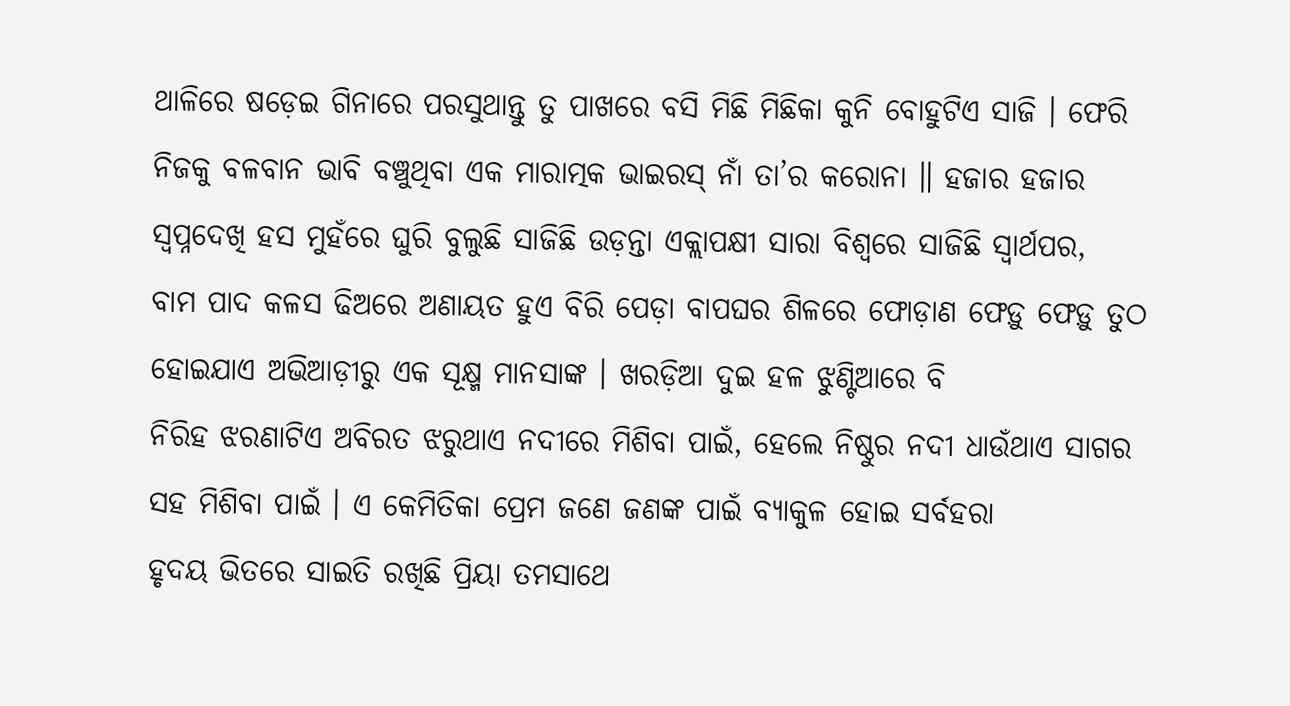ଥାଳିରେ ଷଡ଼େଇ ଗିନାରେ ପରସୁଥାନ୍ତୁ ତୁ ପାଖରେ ବସି ମିଛି ମିଛିକା କୁନି ବୋହୁଟିଏ ସାଜି । ଫେରି
ନିଜକୁ ବଳବାନ ଭାବି ବଞ୍ଚୁଥିବା ଏକ ମାରାତ୍ମକ ଭାଇରସ୍ ନାଁ ତା’ର କରୋନା ॥ ହଜାର ହଜାର ସ୍ଵପ୍ନଦେଖି ହସ ମୁହଁରେ ଘୁରି ବୁଲୁଛି ସାଜିଛି ଉଡ଼ନ୍ତା ଏକ୍ଲାପକ୍ଷୀ ସାରା ବିଶ୍ୱରେ ସାଜିଛି ସ୍ୱାର୍ଥପର,
ବାମ ପାଦ କଳସ ଢିଅରେ ଅଣାୟତ ହୁଏ ବିରି ପେଡ଼ା ବାପଘର ଶିଳରେ ଫୋଡ଼ାଣ ଫେଡ଼ୁ ଫେଡ଼ୁ ତୁଠ ହୋଇଯାଏ ଅଭିଆଡ଼ୀରୁ ଏକ ସୂକ୍ଷ୍ମ ମାନସାଙ୍କ । ଖରଡ଼ିଆ ଦୁଇ ହଳ ଝୁଣ୍ଟିଆରେ ବି
ନିରିହ ଝରଣାଟିଏ ଅବିରତ ଝରୁଥାଏ ନଦୀରେ ମିଶିବା ପାଇଁ, ହେଲେ ନିଷ୍ଠୁର ନଦୀ ଧାଉଁଥାଏ ସାଗର ସହ ମିଶିବା ପାଇଁ । ଏ କେମିତିକା ପ୍ରେମ ଜଣେ ଜଣଙ୍କ ପାଇଁ ବ୍ୟାକୁଳ ହୋଇ ସର୍ବହରା
ହୃଦୟ ଭିତରେ ସାଇତି ରଖିଛି ପ୍ରିୟା ତମସାଥେ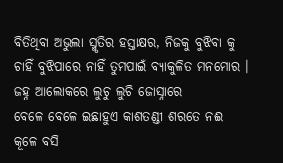ବିତିଥିବା ଅଭୁଲା ସ୍ମୃତିର ହସ୍ତାକ୍ଷର, ନିଜକୁ ବୁଝିବା କୁ ଚାହିଁ ବୁଝିପାରେ ନାହିଁ ତୁମପାଇଁ ବ୍ୟାକୁଳିତ ମନମୋର । ଜହ୍ନ ଆଲୋକରେ ଲୁଚୁ ଲୁଚି ଜୋସ୍ନାରେ
ବେଳେ ବେଳେ ଇଛାହୁଏ କାଶତଣ୍ଡୀ ଶରତେ ନଈ କୂଳେ ବସି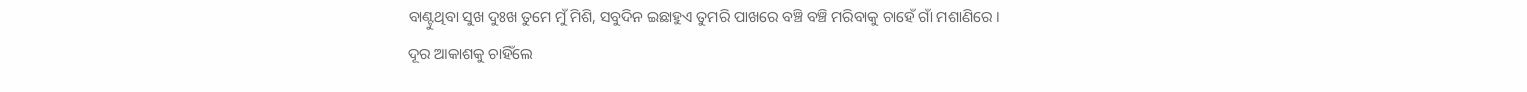ବାଣ୍ଟୁଥିବା ସୁଖ ଦୁଃଖ ତୁମେ ମୁଁ ମିଶି, ସବୁଦିନ ଇଛାହୁଏ ତୁମରି ପାଖରେ ବଞ୍ଚି ବଞ୍ଚି ମରିବାକୁ ଚାହେଁ ଗାଁ ମଶାଣିରେ ।
ଦୂର ଆକାଶକୁ ଚାହିଁଲେ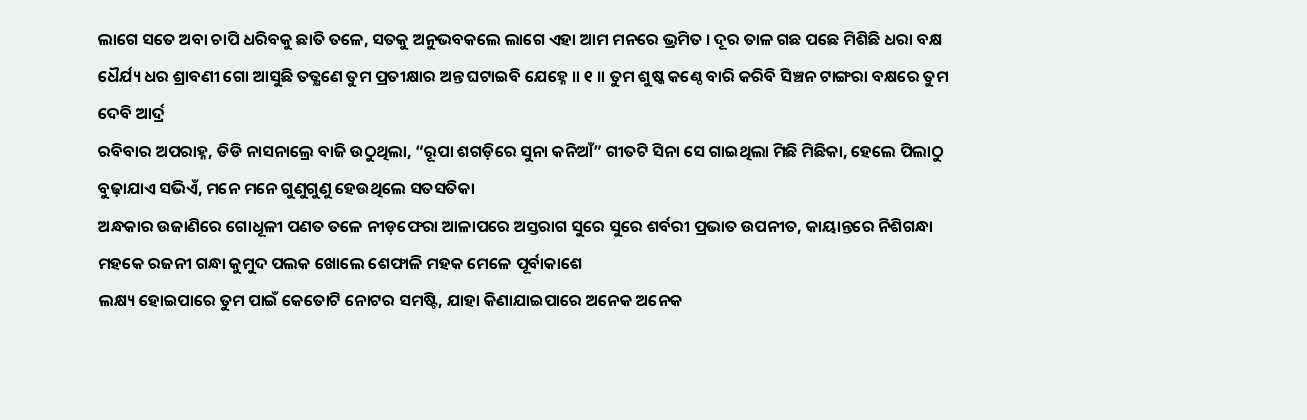ଲାଗେ ସତେ ଅବା ଚାପି ଧରିବକୁ ଛାତି ତଳେ, ସତକୁ ଅନୁଭବକଲେ ଲାଗେ ଏହା ଆମ ମନରେ ଭ୍ରମିତ । ଦୂର ତାଳ ଗଛ ପଛେ ମିଶିଛି ଧରା ବକ୍ଷ
ଧୈର୍ଯ୍ୟ ଧର ଶ୍ରାବଣୀ ଗୋ ଆସୁଛି ତତ୍କ୍ଷଣେ ତୁମ ପ୍ରତୀକ୍ଷାର ଅନ୍ତ ଘଟାଇବି ଯେହ୍ନେ ॥ ୧ ॥ ତୁମ ଶୁଷ୍କ କଣ୍ଠେ ବାରି କରିବି ସିଞ୍ଚନ ଟାଙ୍ଗରା ବକ୍ଷରେ ତୁମ ଦେବି ଆର୍ଦ୍ର
ରବିବାର ଅପରାହ୍ନ, ଡିଡି ନାସନାଲ୍ରେ ବାଜି ଉଠୁଥିଲା, “ରୂପା ଶଗଡ଼ିରେ ସୁନା କନିଆଁ” ଗୀତଟି ସିନା ସେ ଗାଇଥିଲା ମିଛି ମିଛିକା, ହେଲେ ପିଲାଠୁ ବୁଢ଼ାଯାଏ ସଭିଏଁ, ମନେ ମନେ ଗୁଣୁଗୁଣୁ ହେଉଥିଲେ ସତସତିକା
ଅନ୍ଧକାର ଉଜାଣିରେ ଗୋଧୂଳୀ ପଣତ ତଳେ ନୀଡ଼ଫେରା ଆଳାପରେ ଅସ୍ତରାଗ ସୁରେ ସୁରେ ଶର୍ବରୀ ପ୍ରଭାତ ଉପନୀତ, କାୟାନ୍ତରେ ନିଶିଗନ୍ଧା ମହକେ ରଜନୀ ଗନ୍ଧା କୁମୁଦ ପଲକ ଖୋଲେ ଶେଫାଳି ମହକ ମେଳେ ପୂର୍ବାକାଶେ
ଲକ୍ଷ୍ୟ ହୋଇପାରେ ତୁମ ପାଇଁ କେତୋଟି ନୋଟର ସମଷ୍ଟି, ଯାହା କିଣାଯାଇପାରେ ଅନେକ ଅନେକ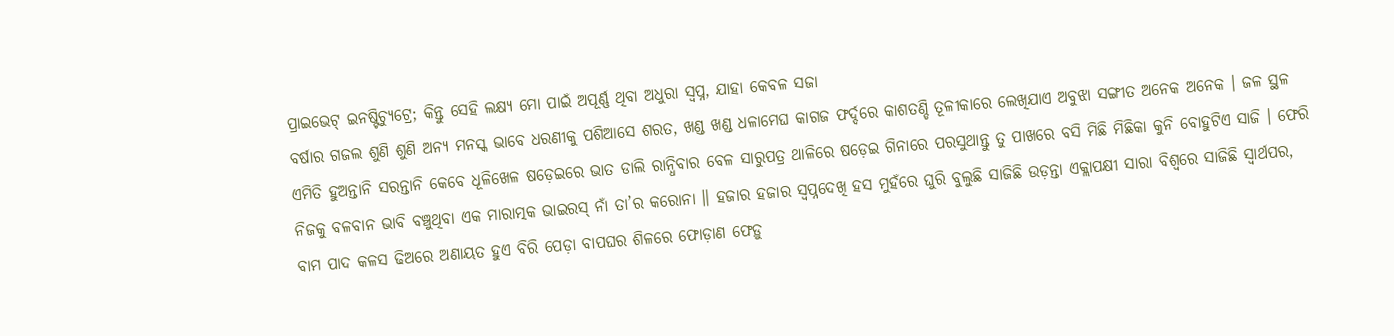ପ୍ରାଇଭେଟ୍ ଇନଷ୍ଟିଚ୍ୟୁଟ୍ରେ; କିନ୍ତୁ ସେହି ଲକ୍ଷ୍ୟ ମୋ ପାଇଁ ଅପୂର୍ଣ୍ଣ ଥିବା ଅଧୁରା ସ୍ୱପ୍ନ, ଯାହା କେବଳ ସଜା
ବର୍ଷାର ଗଜଲ ଶୁଣି ଶୁଣି ଅନ୍ୟ ମନସ୍କ ଭାବେ ଧରଣୀକୁ ପଶିଆସେ ଶରତ, ଖଣ୍ଡ ଖଣ୍ଡ ଧଳାମେଘ କାଗଜ ଫର୍ଦ୍ଦରେ କାଶତଣ୍ଡି ତୂଳୀକାରେ ଲେଖିଯାଏ ଅବୁଝା ସଙ୍ଗୀତ ଅନେକ ଅନେକ । ଜଳ ସ୍ଥଳ
ଏମିତି ହୁଅନ୍ତାନି ସରନ୍ତାନି କେବେ ଧୂଳିଖେଳ ଷଡ଼େଇରେ ଭାତ ଡାଲି ରାନ୍ଧିବାର ବେଳ ସାରୁପତ୍ର ଥାଳିରେ ଷଡ଼େଇ ଗିନାରେ ପରସୁଥାନ୍ତୁ ତୁ ପାଖରେ ବସି ମିଛି ମିଛିକା କୁନି ବୋହୁଟିଏ ସାଜି । ଫେରି
ନିଜକୁ ବଳବାନ ଭାବି ବଞ୍ଚୁଥିବା ଏକ ମାରାତ୍ମକ ଭାଇରସ୍ ନାଁ ତା’ର କରୋନା ॥ ହଜାର ହଜାର ସ୍ଵପ୍ନଦେଖି ହସ ମୁହଁରେ ଘୁରି ବୁଲୁଛି ସାଜିଛି ଉଡ଼ନ୍ତା ଏକ୍ଲାପକ୍ଷୀ ସାରା ବିଶ୍ୱରେ ସାଜିଛି ସ୍ୱାର୍ଥପର,
ବାମ ପାଦ କଳସ ଢିଅରେ ଅଣାୟତ ହୁଏ ବିରି ପେଡ଼ା ବାପଘର ଶିଳରେ ଫୋଡ଼ାଣ ଫେଡ଼ୁ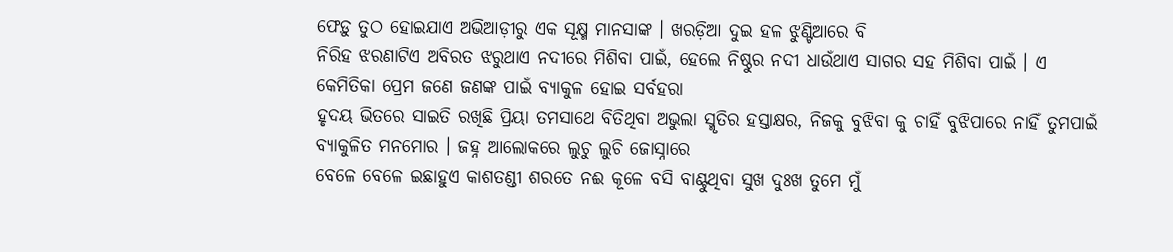ଫେଡ଼ୁ ତୁଠ ହୋଇଯାଏ ଅଭିଆଡ଼ୀରୁ ଏକ ସୂକ୍ଷ୍ମ ମାନସାଙ୍କ । ଖରଡ଼ିଆ ଦୁଇ ହଳ ଝୁଣ୍ଟିଆରେ ବି
ନିରିହ ଝରଣାଟିଏ ଅବିରତ ଝରୁଥାଏ ନଦୀରେ ମିଶିବା ପାଇଁ, ହେଲେ ନିଷ୍ଠୁର ନଦୀ ଧାଉଁଥାଏ ସାଗର ସହ ମିଶିବା ପାଇଁ । ଏ କେମିତିକା ପ୍ରେମ ଜଣେ ଜଣଙ୍କ ପାଇଁ ବ୍ୟାକୁଳ ହୋଇ ସର୍ବହରା
ହୃଦୟ ଭିତରେ ସାଇତି ରଖିଛି ପ୍ରିୟା ତମସାଥେ ବିତିଥିବା ଅଭୁଲା ସ୍ମୃତିର ହସ୍ତାକ୍ଷର, ନିଜକୁ ବୁଝିବା କୁ ଚାହିଁ ବୁଝିପାରେ ନାହିଁ ତୁମପାଇଁ ବ୍ୟାକୁଳିତ ମନମୋର । ଜହ୍ନ ଆଲୋକରେ ଲୁଚୁ ଲୁଚି ଜୋସ୍ନାରେ
ବେଳେ ବେଳେ ଇଛାହୁଏ କାଶତଣ୍ଡୀ ଶରତେ ନଈ କୂଳେ ବସି ବାଣ୍ଟୁଥିବା ସୁଖ ଦୁଃଖ ତୁମେ ମୁଁ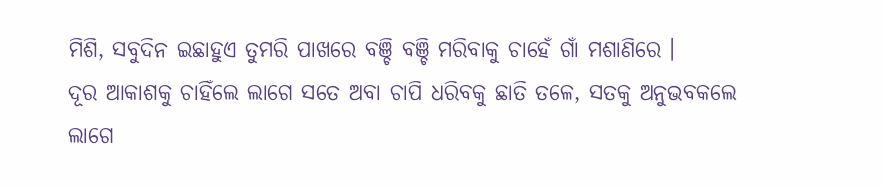ମିଶି, ସବୁଦିନ ଇଛାହୁଏ ତୁମରି ପାଖରେ ବଞ୍ଚି ବଞ୍ଚି ମରିବାକୁ ଚାହେଁ ଗାଁ ମଶାଣିରେ ।
ଦୂର ଆକାଶକୁ ଚାହିଁଲେ ଲାଗେ ସତେ ଅବା ଚାପି ଧରିବକୁ ଛାତି ତଳେ, ସତକୁ ଅନୁଭବକଲେ ଲାଗେ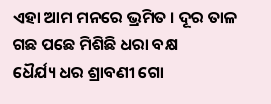ଏହା ଆମ ମନରେ ଭ୍ରମିତ । ଦୂର ତାଳ ଗଛ ପଛେ ମିଶିଛି ଧରା ବକ୍ଷ
ଧୈର୍ଯ୍ୟ ଧର ଶ୍ରାବଣୀ ଗୋ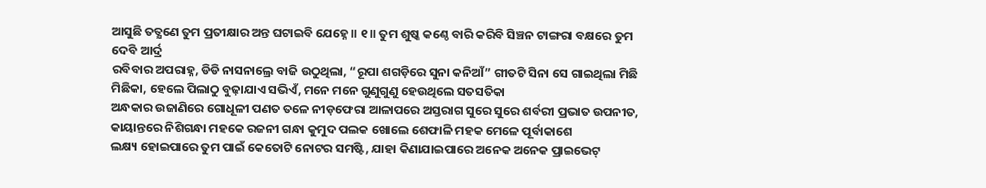ଆସୁଛି ତତ୍କ୍ଷଣେ ତୁମ ପ୍ରତୀକ୍ଷାର ଅନ୍ତ ଘଟାଇବି ଯେହ୍ନେ ॥ ୧ ॥ ତୁମ ଶୁଷ୍କ କଣ୍ଠେ ବାରି କରିବି ସିଞ୍ଚନ ଟାଙ୍ଗରା ବକ୍ଷରେ ତୁମ ଦେବି ଆର୍ଦ୍ର
ରବିବାର ଅପରାହ୍ନ, ଡିଡି ନାସନାଲ୍ରେ ବାଜି ଉଠୁଥିଲା, “ରୂପା ଶଗଡ଼ିରେ ସୁନା କନିଆଁ” ଗୀତଟି ସିନା ସେ ଗାଇଥିଲା ମିଛି ମିଛିକା, ହେଲେ ପିଲାଠୁ ବୁଢ଼ାଯାଏ ସଭିଏଁ, ମନେ ମନେ ଗୁଣୁଗୁଣୁ ହେଉଥିଲେ ସତସତିକା
ଅନ୍ଧକାର ଉଜାଣିରେ ଗୋଧୂଳୀ ପଣତ ତଳେ ନୀଡ଼ଫେରା ଆଳାପରେ ଅସ୍ତରାଗ ସୁରେ ସୁରେ ଶର୍ବରୀ ପ୍ରଭାତ ଉପନୀତ, କାୟାନ୍ତରେ ନିଶିଗନ୍ଧା ମହକେ ରଜନୀ ଗନ୍ଧା କୁମୁଦ ପଲକ ଖୋଲେ ଶେଫାଳି ମହକ ମେଳେ ପୂର୍ବାକାଶେ
ଲକ୍ଷ୍ୟ ହୋଇପାରେ ତୁମ ପାଇଁ କେତୋଟି ନୋଟର ସମଷ୍ଟି, ଯାହା କିଣାଯାଇପାରେ ଅନେକ ଅନେକ ପ୍ରାଇଭେଟ୍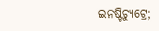ଇନଷ୍ଟିଚ୍ୟୁଟ୍ରେ;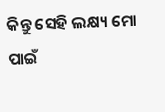କିନ୍ତୁ ସେହି ଲକ୍ଷ୍ୟ ମୋ ପାଇଁ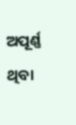ଅପୂର୍ଣ୍ଣ ଥିବା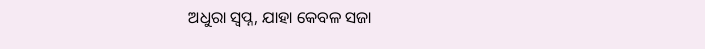ଅଧୁରା ସ୍ୱପ୍ନ, ଯାହା କେବଳ ସଜା